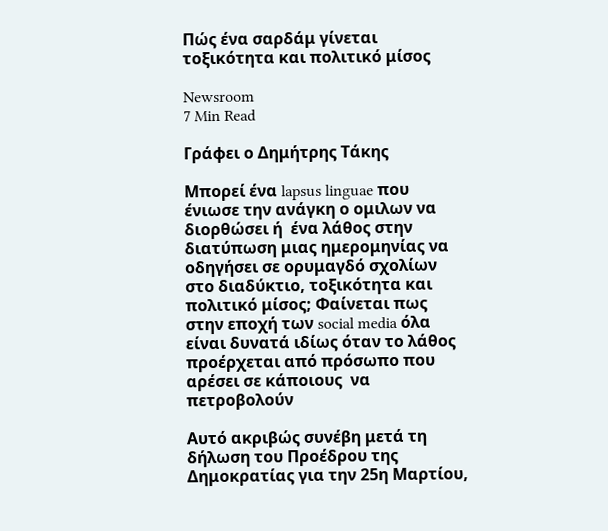Πώς ένα σαρδάμ γίνεται τοξικότητα και πολιτικό μίσος

Newsroom
7 Min Read

Γράφει ο Δημήτρης Τάκης

Μπορεί ένα lapsus linguae που ένιωσε την ανάγκη ο ομιλων να διορθώσει ή  ένα λάθος στην διατύπωση μιας ημερομηνίας να οδηγήσει σε ορυμαγδό σχολίων στο διαδύκτιο, τοξικότητα και πολιτικό μίσος; Φαίνεται πως στην εποχή των social media όλα είναι δυνατά ιδίως όταν το λάθος προέρχεται από πρόσωπο που αρέσει σε κάποιους  να πετροβολούν

Αυτό ακριβώς συνέβη μετά τη δήλωση του Προέδρου της Δημοκρατίας για την 25η Μαρτίου,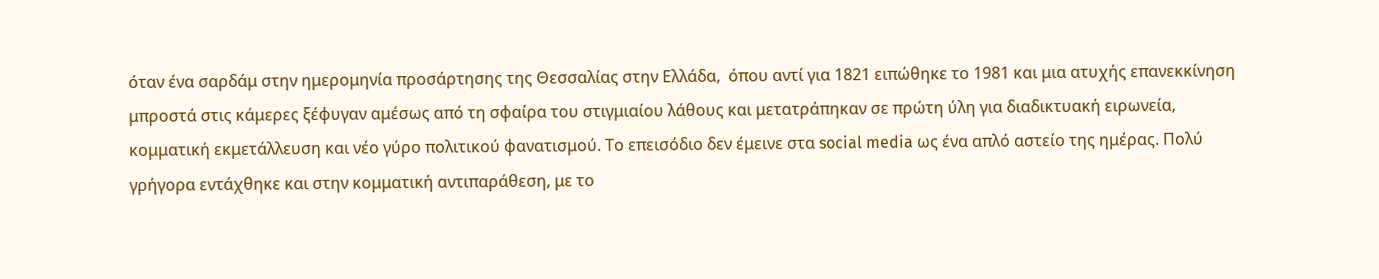όταν ένα σαρδάμ στην ημερομηνία προσάρτησης της Θεσσαλίας στην Ελλάδα,  όπου αντί για 1821 ειπώθηκε το 1981 και μια ατυχής επανεκκίνηση μπροστά στις κάμερες ξέφυγαν αμέσως από τη σφαίρα του στιγμιαίου λάθους και μετατράπηκαν σε πρώτη ύλη για διαδικτυακή ειρωνεία, κομματική εκμετάλλευση και νέο γύρο πολιτικού φανατισμού. Το επεισόδιο δεν έμεινε στα social media ως ένα απλό αστείο της ημέρας. Πολύ γρήγορα εντάχθηκε και στην κομματική αντιπαράθεση, με το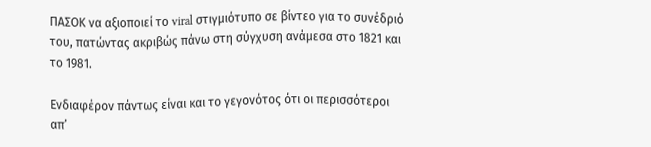ΠΑΣΟΚ να αξιοποιεί το viral στιγμιότυπο σε βίντεο για το συνέδριό του, πατώντας ακριβώς πάνω στη σύγχυση ανάμεσα στο 1821 και το 1981.

Ενδιαφέρον πάντως είναι και το γεγονότος ότι οι περισσότεροι απ’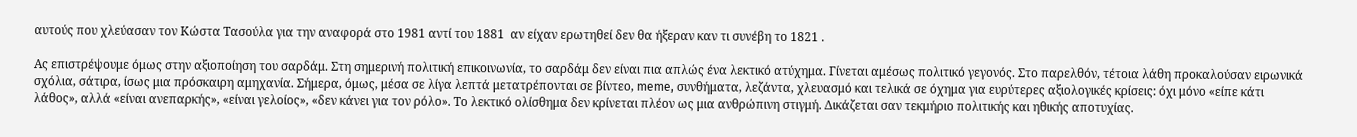αυτούς που χλεύασαν τον Κώστα Τασούλα για την αναφορά στο 1981 αντί του 1881  αν είχαν ερωτηθεί δεν θα ήξεραν καν τι συνέβη το 1821 .

Ας επιστρέψουμε όμως στην αξιοποίηση του σαρδάμ. Στη σημερινή πολιτική επικοινωνία, το σαρδάμ δεν είναι πια απλώς ένα λεκτικό ατύχημα. Γίνεται αμέσως πολιτικό γεγονός. Στο παρελθόν, τέτοια λάθη προκαλούσαν ειρωνικά σχόλια, σάτιρα, ίσως μια πρόσκαιρη αμηχανία. Σήμερα, όμως, μέσα σε λίγα λεπτά μετατρέπονται σε βίντεο, meme, συνθήματα, λεζάντα, χλευασμό και τελικά σε όχημα για ευρύτερες αξιολογικές κρίσεις: όχι μόνο «είπε κάτι λάθος», αλλά «είναι ανεπαρκής», «είναι γελοίος», «δεν κάνει για τον ρόλο». Το λεκτικό ολίσθημα δεν κρίνεται πλέον ως μια ανθρώπινη στιγμή. Δικάζεται σαν τεκμήριο πολιτικής και ηθικής αποτυχίας.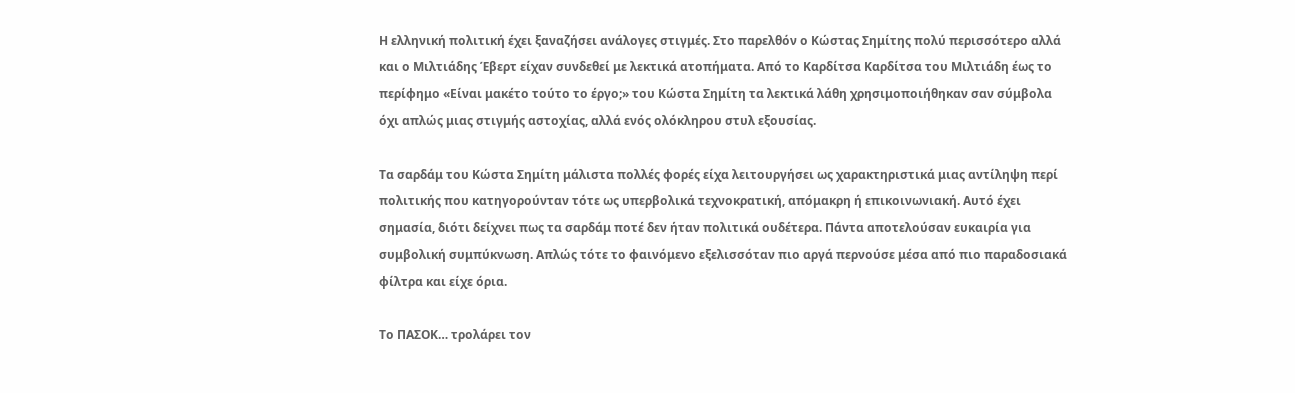Η ελληνική πολιτική έχει ξαναζήσει ανάλογες στιγμές. Στο παρελθόν ο Κώστας Σημίτης πολύ περισσότερο αλλά και ο Μιλτιάδης Έβερτ είχαν συνδεθεί με λεκτικά ατοπήματα. Από το Καρδίτσα Καρδίτσα του Μιλτιάδη έως το περίφημο «Είναι μακέτο τούτο το έργο;» του Κώστα Σημίτη τα λεκτικά λάθη χρησιμοποιήθηκαν σαν σύμβολα όχι απλώς μιας στιγμής αστοχίας, αλλά ενός ολόκληρου στυλ εξουσίας.

Τα σαρδάμ του Κώστα Σημίτη μάλιστα πολλές φορές είχα λειτουργήσει ως χαρακτηριστικά μιας αντίληψη περί πολιτικής που κατηγορούνταν τότε ως υπερβολικά τεχνοκρατική, απόμακρη ή επικοινωνιακή. Αυτό έχει σημασία, διότι δείχνει πως τα σαρδάμ ποτέ δεν ήταν πολιτικά ουδέτερα. Πάντα αποτελούσαν ευκαιρία για συμβολική συμπύκνωση. Απλώς τότε το φαινόμενο εξελισσόταν πιο αργά περνούσε μέσα από πιο παραδοσιακά φίλτρα και είχε όρια.

Το ΠΑΣΟΚ… τρολάρει τον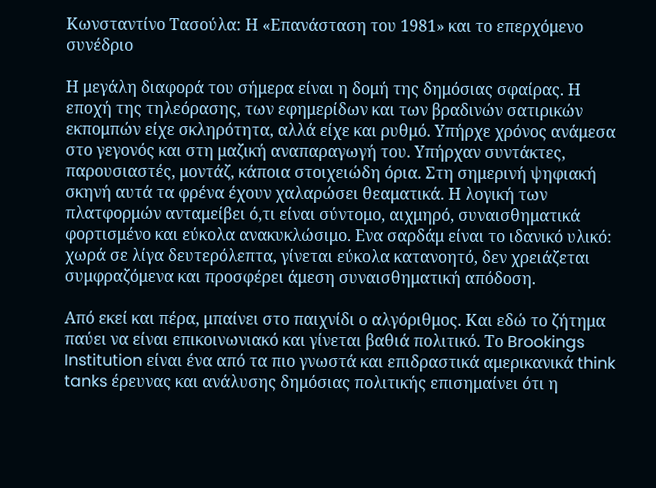Κωνσταντίνο Τασούλα: Η «Επανάσταση του 1981» και το επερχόμενο συνέδριο

Η μεγάλη διαφορά του σήμερα είναι η δομή της δημόσιας σφαίρας. Η εποχή της τηλεόρασης, των εφημερίδων και των βραδινών σατιρικών εκπομπών είχε σκληρότητα, αλλά είχε και ρυθμό. Υπήρχε χρόνος ανάμεσα στο γεγονός και στη μαζική αναπαραγωγή του. Υπήρχαν συντάκτες, παρουσιαστές, μοντάζ, κάποια στοιχειώδη όρια. Στη σημερινή ψηφιακή σκηνή αυτά τα φρένα έχουν χαλαρώσει θεαματικά. Η λογική των πλατφορμών ανταμείβει ό,τι είναι σύντομο, αιχμηρό, συναισθηματικά φορτισμένο και εύκολα ανακυκλώσιμο. Ενα σαρδάμ είναι το ιδανικό υλικό: χωρά σε λίγα δευτερόλεπτα, γίνεται εύκολα κατανοητό, δεν χρειάζεται συμφραζόμενα και προσφέρει άμεση συναισθηματική απόδοση.

Από εκεί και πέρα, μπαίνει στο παιχνίδι ο αλγόριθμος. Και εδώ το ζήτημα παύει να είναι επικοινωνιακό και γίνεται βαθιά πολιτικό. Το Brookings Institution είναι ένα από τα πιο γνωστά και επιδραστικά αμερικανικά think tanks έρευνας και ανάλυσης δημόσιας πολιτικής επισημαίνει ότι η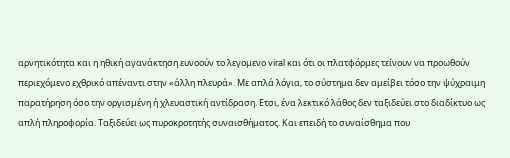αρνητικότητα και η ηθική αγανάκτηση ευνοούν το λεγομενο viral και ότι οι πλατφόρμες τείνουν να προωθούν περιεχόμενο εχθρικό απέναντι στην «άλλη πλευρά». Με απλά λόγια, το σύστημα δεν αμείβει τόσο την ψύχραιμη παρατήρηση όσο την οργισμένη ή χλευαστική αντίδραση. Ετσι, ένα λεκτικό λάθος δεν ταξιδεύει στο διαδίκτυο ως απλή πληροφορία. Ταξιδεύει ως πυροκροτητής συναισθήματος. Και επειδή το συναίσθημα που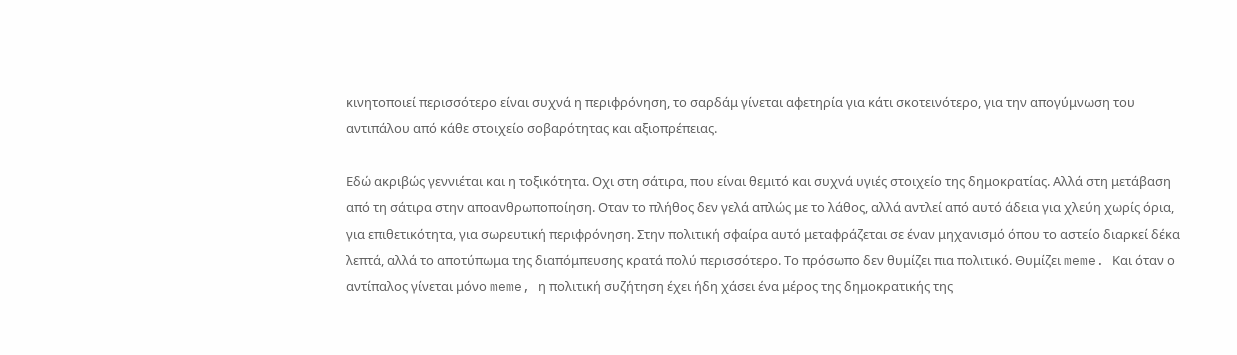κινητοποιεί περισσότερο είναι συχνά η περιφρόνηση, το σαρδάμ γίνεται αφετηρία για κάτι σκοτεινότερο, για την απογύμνωση του αντιπάλου από κάθε στοιχείο σοβαρότητας και αξιοπρέπειας.

Εδώ ακριβώς γεννιέται και η τοξικότητα. Οχι στη σάτιρα, που είναι θεμιτό και συχνά υγιές στοιχείο της δημοκρατίας. Αλλά στη μετάβαση από τη σάτιρα στην αποανθρωποποίηση. Οταν το πλήθος δεν γελά απλώς με το λάθος, αλλά αντλεί από αυτό άδεια για χλεύη χωρίς όρια, για επιθετικότητα, για σωρευτική περιφρόνηση. Στην πολιτική σφαίρα αυτό μεταφράζεται σε έναν μηχανισμό όπου το αστείο διαρκεί δέκα λεπτά, αλλά το αποτύπωμα της διαπόμπευσης κρατά πολύ περισσότερο. Το πρόσωπο δεν θυμίζει πια πολιτικό. Θυμίζει meme. Και όταν ο αντίπαλος γίνεται μόνο meme, η πολιτική συζήτηση έχει ήδη χάσει ένα μέρος της δημοκρατικής της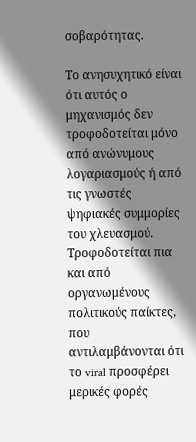σοβαρότητας.

Το ανησυχητικό είναι ότι αυτός ο μηχανισμός δεν τροφοδοτείται μόνο από ανώνυμους λογαριασμούς ή από τις γνωστές ψηφιακές συμμορίες του χλευασμού. Τροφοδοτείται πια και από οργανωμένους πολιτικούς παίκτες, που αντιλαμβάνονται ότι το viral προσφέρει μερικές φορές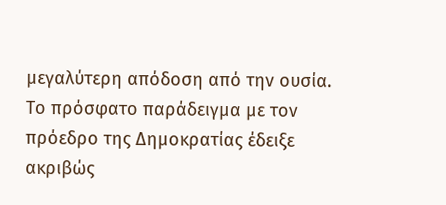μεγαλύτερη απόδοση από την ουσία. Το πρόσφατο παράδειγμα με τον πρόεδρο της Δημοκρατίας έδειξε ακριβώς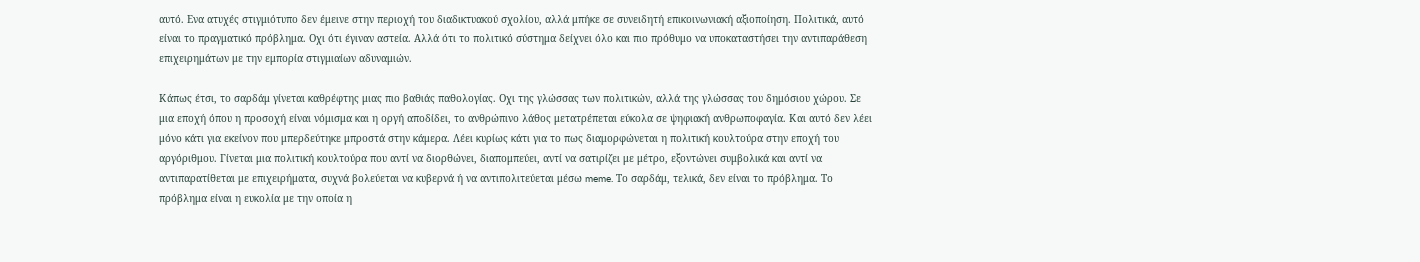αυτό. Ενα ατυχές στιγμιότυπο δεν έμεινε στην περιοχή του διαδικτυακού σχολίου, αλλά μπήκε σε συνειδητή επικοινωνιακή αξιοποίηση. Πολιτικά, αυτό είναι το πραγματικό πρόβλημα. Οχι ότι έγιναν αστεία. Αλλά ότι το πολιτικό σύστημα δείχνει όλο και πιο πρόθυμο να υποκαταστήσει την αντιπαράθεση επιχειρημάτων με την εμπορία στιγμιαίων αδυναμιών.

Κάπως έτσι, το σαρδάμ γίνεται καθρέφτης μιας πιο βαθιάς παθολογίας. Οχι της γλώσσας των πολιτικών, αλλά της γλώσσας του δημόσιου χώρου. Σε μια εποχή όπου η προσοχή είναι νόμισμα και η οργή αποδίδει, το ανθρώπινο λάθος μετατρέπεται εύκολα σε ψηφιακή ανθρωποφαγία. Και αυτό δεν λέει μόνο κάτι για εκείνον που μπερδεύτηκε μπροστά στην κάμερα. Λέει κυρίως κάτι για το πως διαμορφώνεται η πολιτική κουλτούρα στην εποχή του αργόριθμου. Γίνεται μια πολιτική κουλτούρα που αντί να διορθώνει, διαπομπεύει, αντί να σατιρίζει με μέτρο, εξοντώνει συμβολικά και αντί να αντιπαρατίθεται με επιχειρήματα, συχνά βολεύεται να κυβερνά ή να αντιπολιτεύεται μέσω meme. Το σαρδάμ, τελικά, δεν είναι το πρόβλημα. Το πρόβλημα είναι η ευκολία με την οποία η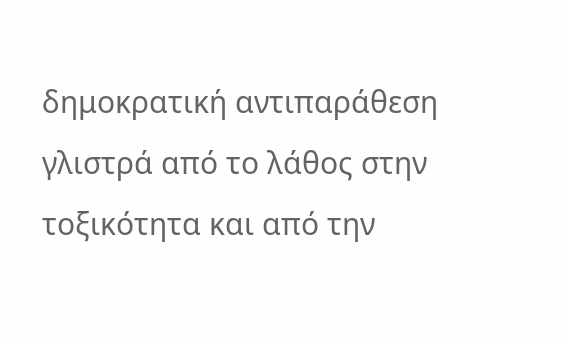δημοκρατική αντιπαράθεση γλιστρά από το λάθος στην τοξικότητα και από την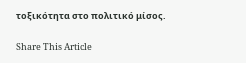τοξικότητα στο πολιτικό μίσος.

Share This Article